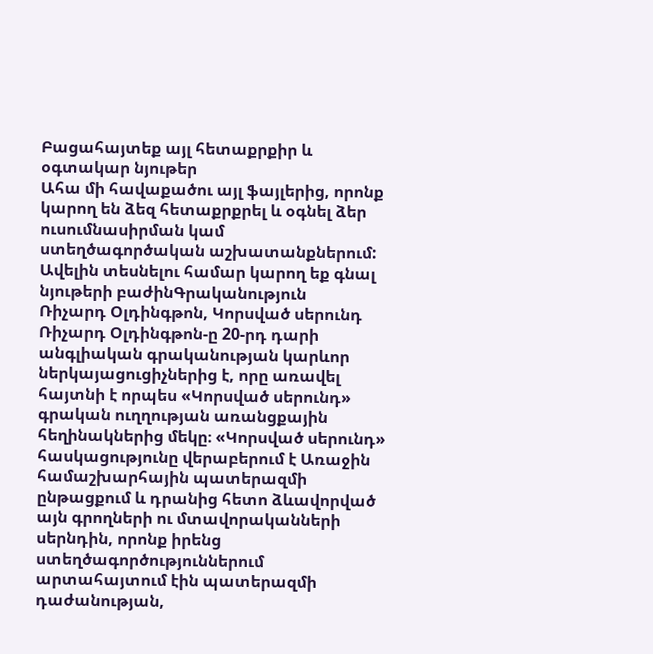Բացահայտեք այլ հետաքրքիր և օգտակար նյութեր
Ահա մի հավաքածու այլ ֆայլերից, որոնք կարող են ձեզ հետաքրքրել և օգնել ձեր ուսումնասիրման կամ ստեղծագործական աշխատանքներում: Ավելին տեսնելու համար կարող եք գնալ նյութերի բաժինԳրականություն
Ռիչարդ Օլդինգթոն, Կորսված սերունդ
Ռիչարդ Օլդինգթոն-ը 20-րդ դարի անգլիական գրականության կարևոր ներկայացուցիչներից է, որը առավել հայտնի է որպես «Կորսված սերունդ» գրական ուղղության առանցքային հեղինակներից մեկը։ «Կորսված սերունդ» հասկացությունը վերաբերում է Առաջին համաշխարհային պատերազմի ընթացքում և դրանից հետո ձևավորված այն գրողների ու մտավորականների սերնդին, որոնք իրենց ստեղծագործություններում արտահայտում էին պատերազմի դաժանության,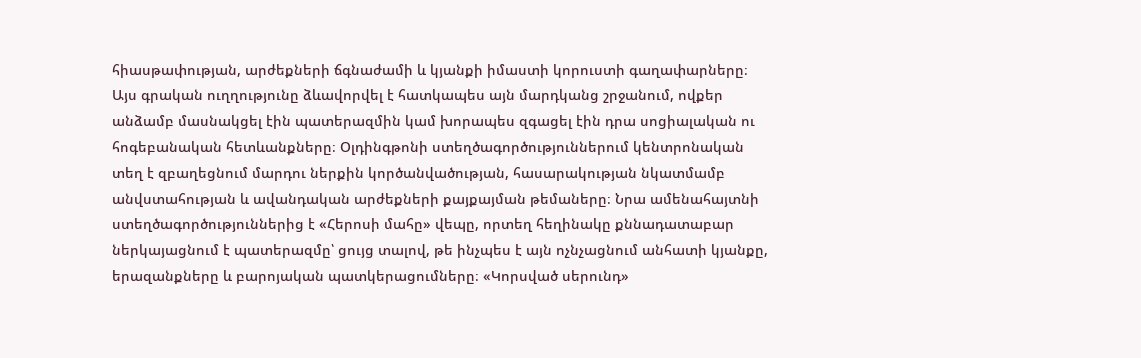հիասթափության, արժեքների ճգնաժամի և կյանքի իմաստի կորուստի գաղափարները։ Այս գրական ուղղությունը ձևավորվել է հատկապես այն մարդկանց շրջանում, ովքեր անձամբ մասնակցել էին պատերազմին կամ խորապես զգացել էին դրա սոցիալական ու հոգեբանական հետևանքները։ Օլդինգթոնի ստեղծագործություններում կենտրոնական տեղ է զբաղեցնում մարդու ներքին կործանվածության, հասարակության նկատմամբ անվստահության և ավանդական արժեքների քայքայման թեմաները։ Նրա ամենահայտնի ստեղծագործություններից է «Հերոսի մահը» վեպը, որտեղ հեղինակը քննադատաբար ներկայացնում է պատերազմը՝ ցույց տալով, թե ինչպես է այն ոչնչացնում անհատի կյանքը, երազանքները և բարոյական պատկերացումները։ «Կորսված սերունդ»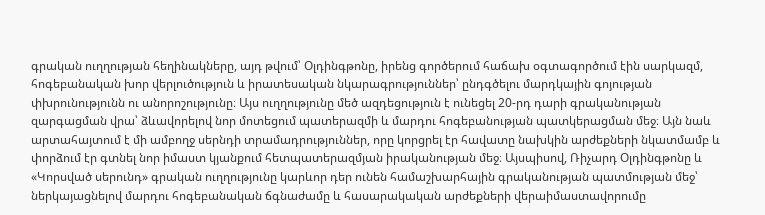գրական ուղղության հեղինակները, այդ թվում՝ Օլդինգթոնը, իրենց գործերում հաճախ օգտագործում էին սարկազմ, հոգեբանական խոր վերլուծություն և իրատեսական նկարագրություններ՝ ընդգծելու մարդկային գոյության փխրունությունն ու անորոշությունը։ Այս ուղղությունը մեծ ազդեցություն է ունեցել 20-րդ դարի գրականության զարգացման վրա՝ ձևավորելով նոր մոտեցում պատերազմի և մարդու հոգեբանության պատկերացման մեջ։ Այն նաև արտահայտում է մի ամբողջ սերնդի տրամադրություններ, որը կորցրել էր հավատը նախկին արժեքների նկատմամբ և փորձում էր գտնել նոր իմաստ կյանքում հետպատերազմյան իրականության մեջ։ Այսպիսով, Ռիչարդ Օլդինգթոնը և «Կորսված սերունդ» գրական ուղղությունը կարևոր դեր ունեն համաշխարհային գրականության պատմության մեջ՝ ներկայացնելով մարդու հոգեբանական ճգնաժամը և հասարակական արժեքների վերաիմաստավորումը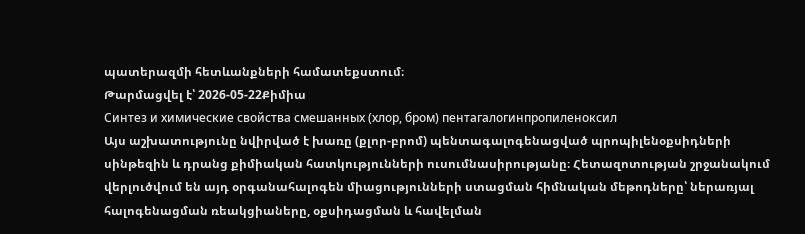պատերազմի հետևանքների համատեքստում։
Թարմացվել է՝ 2026-05-22Քիմիա
Синтез и химические свойства смешанных (хлор, бром) пентагалогинпропиленоксил
Այս աշխատությունը նվիրված է խառը (քլոր-բրոմ) պենտագալոգենացված պրոպիլենօքսիդների սինթեզին և դրանց քիմիական հատկությունների ուսումնասիրությանը։ Հետազոտության շրջանակում վերլուծվում են այդ օրգանահալոգեն միացությունների ստացման հիմնական մեթոդները՝ ներառյալ հալոգենացման ռեակցիաները, օքսիդացման և հավելման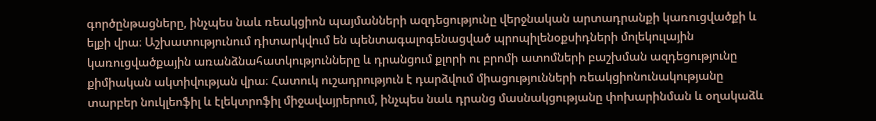գործընթացները, ինչպես նաև ռեակցիոն պայմանների ազդեցությունը վերջնական արտադրանքի կառուցվածքի և ելքի վրա։ Աշխատությունում դիտարկվում են պենտագալոգենացված պրոպիլենօքսիդների մոլեկուլային կառուցվածքային առանձնահատկությունները և դրանցում քլորի ու բրոմի ատոմների բաշխման ազդեցությունը քիմիական ակտիվության վրա։ Հատուկ ուշադրություն է դարձվում միացությունների ռեակցիոնունակությանը տարբեր նուկլեոֆիլ և էլեկտրոֆիլ միջավայրերում, ինչպես նաև դրանց մասնակցությանը փոխարինման և օղակաձև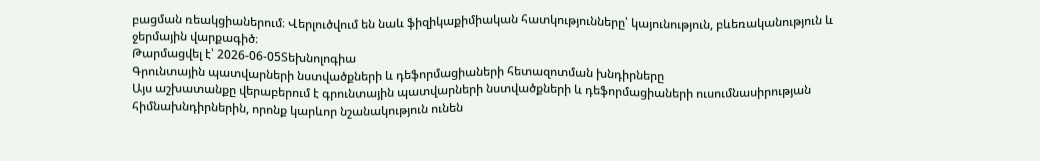բացման ռեակցիաներում։ Վերլուծվում են նաև ֆիզիկաքիմիական հատկությունները՝ կայունություն, բևեռականություն և ջերմային վարքագիծ։
Թարմացվել է՝ 2026-06-05Տեխնոլոգիա
Գրունտային պատվարների նստվածքների և դեֆորմացիաների հետազոտման խնդիրները
Այս աշխատանքը վերաբերում է գրունտային պատվարների նստվածքների և դեֆորմացիաների ուսումնասիրության հիմնախնդիրներին, որոնք կարևոր նշանակություն ունեն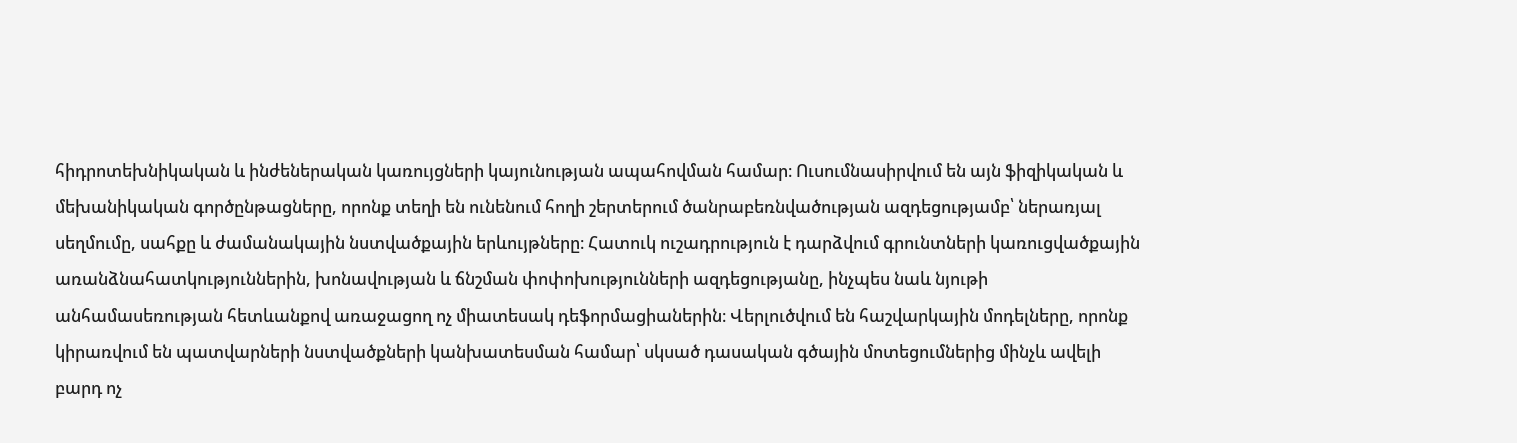հիդրոտեխնիկական և ինժեներական կառույցների կայունության ապահովման համար։ Ուսումնասիրվում են այն ֆիզիկական և մեխանիկական գործընթացները, որոնք տեղի են ունենում հողի շերտերում ծանրաբեռնվածության ազդեցությամբ՝ ներառյալ սեղմումը, սահքը և ժամանակային նստվածքային երևույթները։ Հատուկ ուշադրություն է դարձվում գրունտների կառուցվածքային առանձնահատկություններին, խոնավության և ճնշման փոփոխությունների ազդեցությանը, ինչպես նաև նյութի անհամասեռության հետևանքով առաջացող ոչ միատեսակ դեֆորմացիաներին։ Վերլուծվում են հաշվարկային մոդելները, որոնք կիրառվում են պատվարների նստվածքների կանխատեսման համար՝ սկսած դասական գծային մոտեցումներից մինչև ավելի բարդ ոչ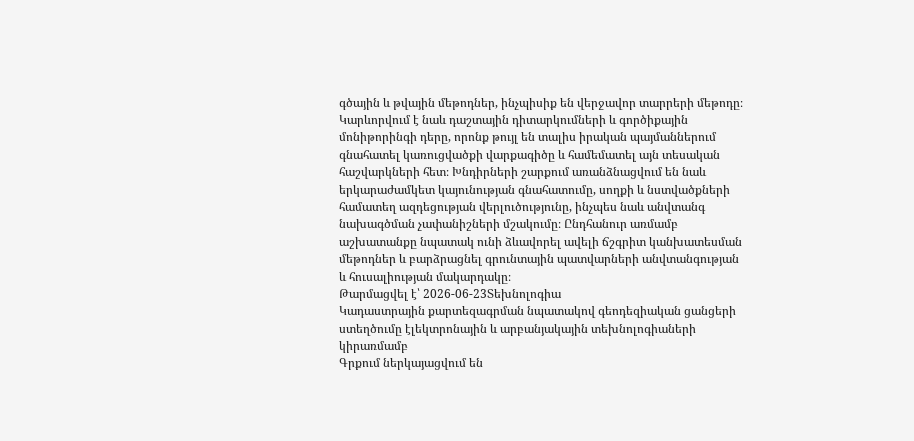գծային և թվային մեթոդներ, ինչպիսիք են վերջավոր տարրերի մեթոդը։ Կարևորվում է նաև դաշտային դիտարկումների և գործիքային մոնիթորինգի դերը, որոնք թույլ են տալիս իրական պայմաններում գնահատել կառուցվածքի վարքագիծը և համեմատել այն տեսական հաշվարկների հետ։ Խնդիրների շարքում առանձնացվում են նաև երկարաժամկետ կայունության գնահատումը, սողքի և նստվածքների համատեղ ազդեցության վերլուծությունը, ինչպես նաև անվտանգ նախագծման չափանիշների մշակումը։ Ընդհանուր առմամբ աշխատանքը նպատակ ունի ձևավորել ավելի ճշգրիտ կանխատեսման մեթոդներ և բարձրացնել գրունտային պատվարների անվտանգության և հուսալիության մակարդակը։
Թարմացվել է՝ 2026-06-23Տեխնոլոգիա
Կադաստրային քարտեզագրման նպատակով գեոդեզիական ցանցերի ստեղծումը էլեկտրոնային և արբանյակային տեխնոլոգիաների կիրառմամբ
Գրքում ներկայացվում են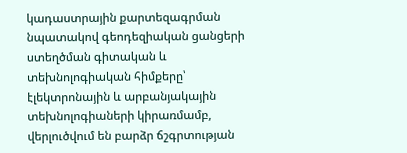կադաստրային քարտեզագրման նպատակով գեոդեզիական ցանցերի ստեղծման գիտական և տեխնոլոգիական հիմքերը՝ էլեկտրոնային և արբանյակային տեխնոլոգիաների կիրառմամբ, վերլուծվում են բարձր ճշգրտության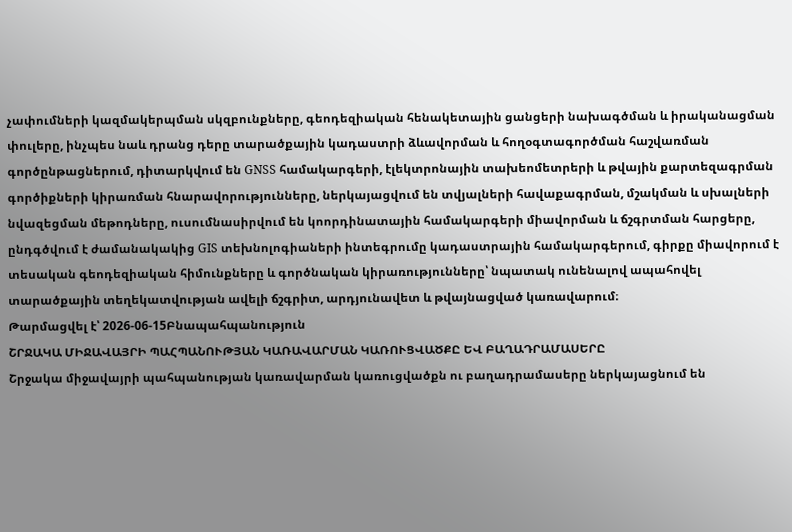չափումների կազմակերպման սկզբունքները, գեոդեզիական հենակետային ցանցերի նախագծման և իրականացման փուլերը, ինչպես նաև դրանց դերը տարածքային կադաստրի ձևավորման և հողօգտագործման հաշվառման գործընթացներում, դիտարկվում են GNSS համակարգերի, էլեկտրոնային տախեոմետրերի և թվային քարտեզագրման գործիքների կիրառման հնարավորությունները, ներկայացվում են տվյալների հավաքագրման, մշակման և սխալների նվազեցման մեթոդները, ուսումնասիրվում են կոորդինատային համակարգերի միավորման և ճշգրտման հարցերը, ընդգծվում է ժամանակակից GIS տեխնոլոգիաների ինտեգրումը կադաստրային համակարգերում, գիրքը միավորում է տեսական գեոդեզիական հիմունքները և գործնական կիրառությունները՝ նպատակ ունենալով ապահովել տարածքային տեղեկատվության ավելի ճշգրիտ, արդյունավետ և թվայնացված կառավարում։
Թարմացվել է՝ 2026-06-15Բնապահպանություն
ՇՐՋԱԿԱ ՄԻՋԱՎԱՅՐԻ ՊԱՀՊԱՆՈՒԹՅԱՆ ԿԱՌԱՎԱՐՄԱՆ ԿԱՌՈՒՑՎԱԾՔԸ ԵՎ ԲԱՂԱԴՐԱՄԱՍԵՐԸ
Շրջակա միջավայրի պահպանության կառավարման կառուցվածքն ու բաղադրամասերը ներկայացնում են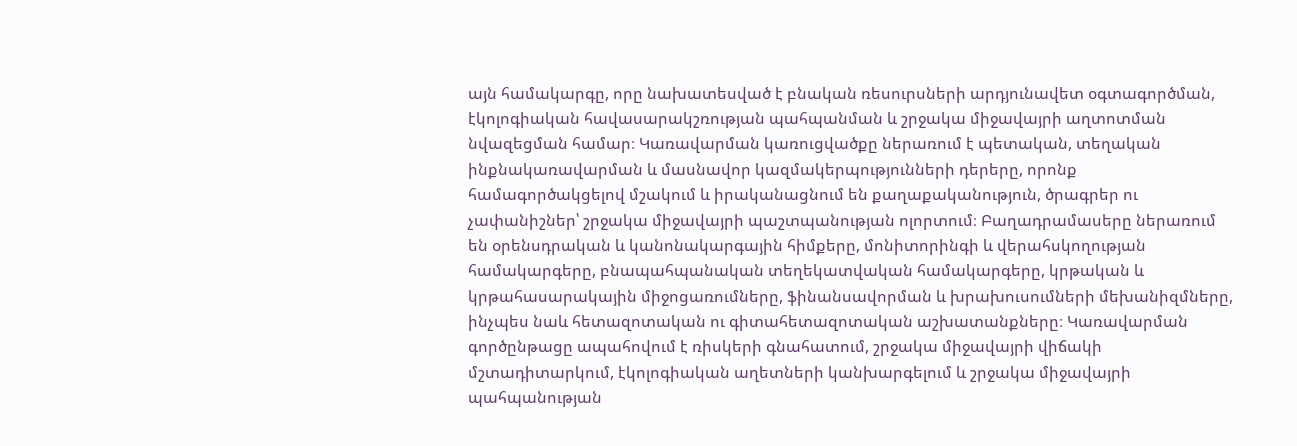այն համակարգը, որը նախատեսված է բնական ռեսուրսների արդյունավետ օգտագործման, էկոլոգիական հավասարակշռության պահպանման և շրջակա միջավայրի աղտոտման նվազեցման համար։ Կառավարման կառուցվածքը ներառում է պետական, տեղական ինքնակառավարման և մասնավոր կազմակերպությունների դերերը, որոնք համագործակցելով մշակում և իրականացնում են քաղաքականություն, ծրագրեր ու չափանիշներ՝ շրջակա միջավայրի պաշտպանության ոլորտում։ Բաղադրամասերը ներառում են օրենսդրական և կանոնակարգային հիմքերը, մոնիտորինգի և վերահսկողության համակարգերը, բնապահպանական տեղեկատվական համակարգերը, կրթական և կրթահասարակային միջոցառումները, ֆինանսավորման և խրախուսումների մեխանիզմները, ինչպես նաև հետազոտական ու գիտահետազոտական աշխատանքները։ Կառավարման գործընթացը ապահովում է ռիսկերի գնահատում, շրջակա միջավայրի վիճակի մշտադիտարկում, էկոլոգիական աղետների կանխարգելում և շրջակա միջավայրի պահպանության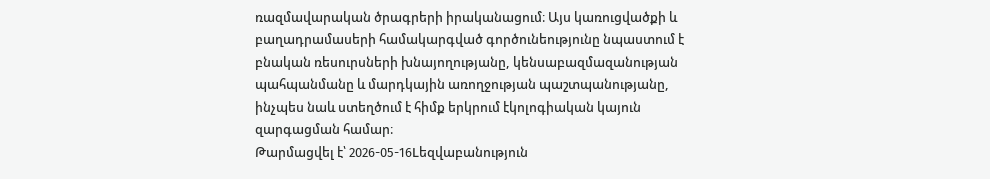ռազմավարական ծրագրերի իրականացում։ Այս կառուցվածքի և բաղադրամասերի համակարգված գործունեությունը նպաստում է բնական ռեսուրսների խնայողությանը, կենսաբազմազանության պահպանմանը և մարդկային առողջության պաշտպանությանը, ինչպես նաև ստեղծում է հիմք երկրում էկոլոգիական կայուն զարգացման համար։
Թարմացվել է՝ 2026-05-16Lեզվաբանություն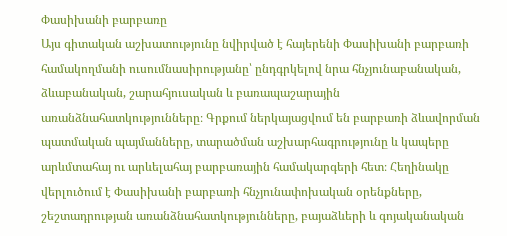Փասիխանի բարբառը
Այս գիտական աշխատությունը նվիրված է հայերենի Փասիխանի բարբառի համակողմանի ուսումնասիրությանը՝ ընդգրկելով նրա հնչյունաբանական, ձևաբանական, շարահյուսական և բառապաշարային առանձնահատկությունները։ Գրքում ներկայացվում են բարբառի ձևավորման պատմական պայմանները, տարածման աշխարհագրությունը և կապերը արևմտահայ ու արևելահայ բարբառային համակարգերի հետ։ Հեղինակը վերլուծում է Փասիխանի բարբառի հնչյունափոխական օրենքները, շեշտադրության առանձնահատկությունները, բայաձևերի և գոյականական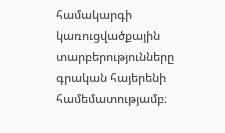համակարգի կառուցվածքային տարբերությունները գրական հայերենի համեմատությամբ։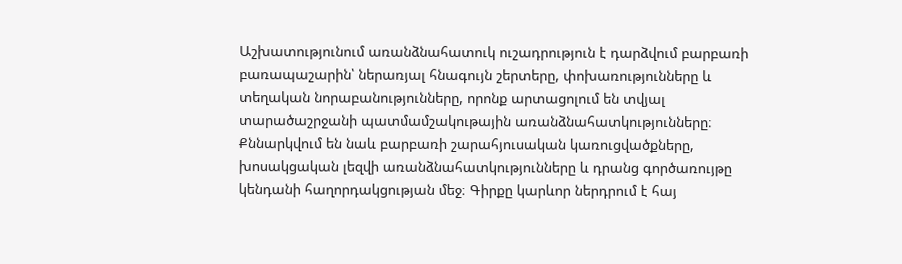Աշխատությունում առանձնահատուկ ուշադրություն է դարձվում բարբառի բառապաշարին՝ ներառյալ հնագույն շերտերը, փոխառությունները և տեղական նորաբանությունները, որոնք արտացոլում են տվյալ տարածաշրջանի պատմամշակութային առանձնահատկությունները։ Քննարկվում են նաև բարբառի շարահյուսական կառուցվածքները, խոսակցական լեզվի առանձնահատկությունները և դրանց գործառույթը կենդանի հաղորդակցության մեջ։ Գիրքը կարևոր ներդրում է հայ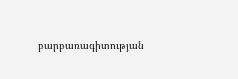բարբառագիտության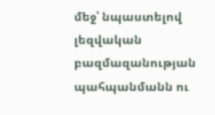մեջ՝ նպաստելով լեզվական բազմազանության պահպանմանն ու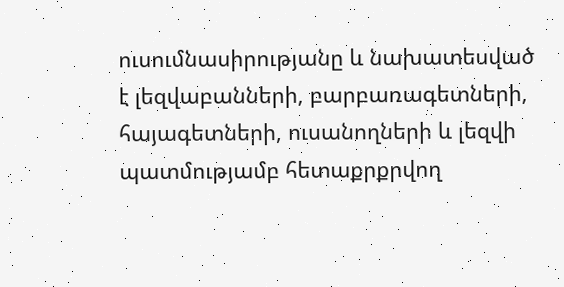ուսումնասիրությանը և նախատեսված է լեզվաբանների, բարբառագետների, հայագետների, ուսանողների և լեզվի պատմությամբ հետաքրքրվող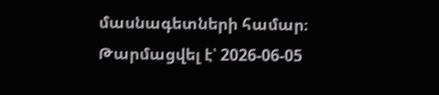մասնագետների համար։
Թարմացվել է՝ 2026-06-05